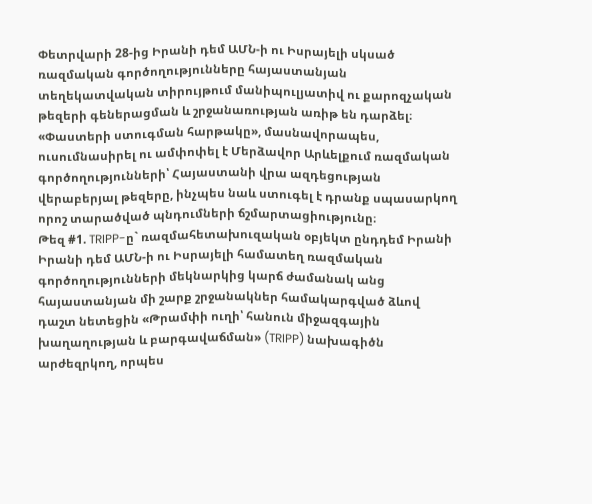Փետրվարի 28-ից Իրանի դեմ ԱՄՆ-ի ու Իսրայելի սկսած ռազմական գործողությունները հայաստանյան տեղեկատվական տիրույթում մանիպուլյատիվ ու քարոզչական թեզերի գեներացման և շրջանառության առիթ են դարձել։
«Փաստերի ստուգման հարթակը», մասնավորապես, ուսումնասիրել ու ամփոփել է Մերձավոր Արևելքում ռազմական գործողությունների՝ Հայաստանի վրա ազդեցության վերաբերյալ թեզերը, ինչպես նաև ստուգել է դրանք սպասարկող որոշ տարածված պնդումների ճշմարտացիությունը։
Թեզ #1. TRIPP-ը` ռազմահետախուզական օբյեկտ ընդդեմ Իրանի
Իրանի դեմ ԱՄՆ-ի ու Իսրայելի համատեղ ռազմական գործողությունների մեկնարկից կարճ ժամանակ անց հայաստանյան մի շարք շրջանակներ համակարգված ձևով դաշտ նետեցին «Թրամփի ուղի՝ հանուն միջազգային խաղաղության և բարգավաճման» (TRIPP) նախագիծն արժեզրկող, որպես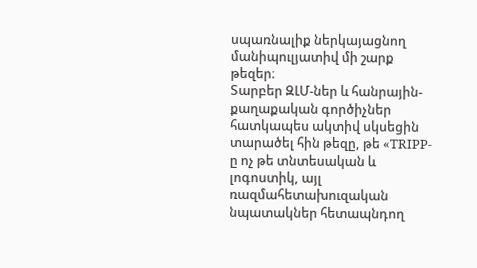սպառնալիք ներկայացնող մանիպուլյատիվ մի շարք թեզեր։
Տարբեր ԶԼՄ-ներ և հանրային-քաղաքական գործիչներ հատկապես ակտիվ սկսեցին տարածել հին թեզը, թե «TRIPP-ը ոչ թե տնտեսական և լոգոստիկ, այլ ռազմահետախուզական նպատակներ հետապնդող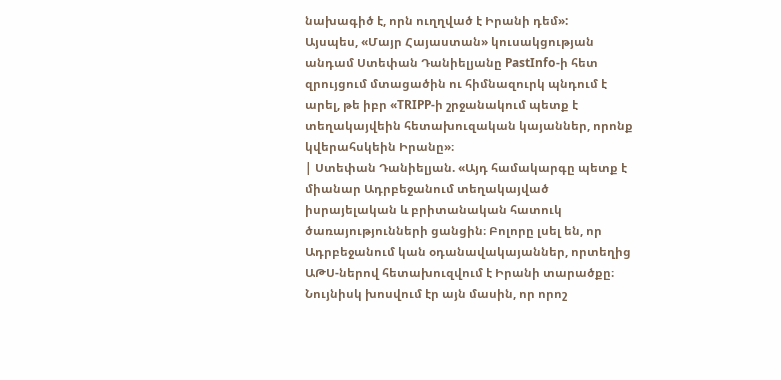նախագիծ է, որն ուղղված է Իրանի դեմ»:
Այսպես, «Մայր Հայաստան» կուսակցության անդամ Ստեփան Դանիելյանը PastInfo-ի հետ զրույցում մտացածին ու հիմնազուրկ պնդում է արել, թե իբր «TRIPP-ի շրջանակում պետք է տեղակայվեին հետախուզական կայաններ, որոնք կվերահսկեին Իրանը»։
| Ստեփան Դանիելյան. «Այդ համակարգը պետք է միանար Ադրբեջանում տեղակայված իսրայելական և բրիտանական հատուկ ծառայությունների ցանցին։ Բոլորը լսել են, որ Ադրբեջանում կան օդանավակայաններ, որտեղից ԱԹՍ-ներով հետախուզվում է Իրանի տարածքը։ Նույնիսկ խոսվում էր այն մասին, որ որոշ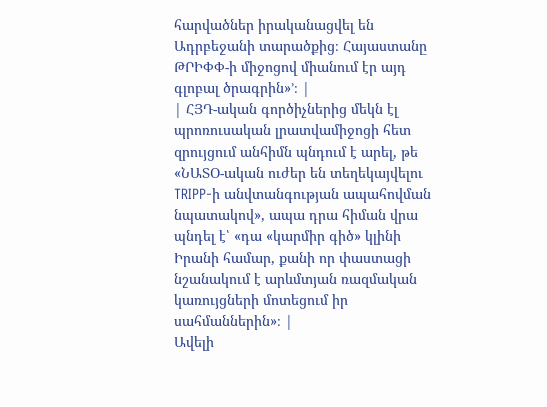հարվածներ իրականացվել են Ադրբեջանի տարածքից։ Հայաստանը ԹՐԻՓՓ-ի միջոցով միանում էր այդ գլոբալ ծրագրին»՚։ |
| ՀՅԴ-ական գործիչներից մեկն էլ պրոռուսական լրատվամիջոցի հետ զրույցում անհիմն պնդում է արել, թե «ՆԱՏՕ-ական ուժեր են տեղեկայվելու TRIPP-ի անվտանգության ապահովման նպատակով», ապա դրա հիման վրա պնդել է՝ «դա «կարմիր գիծ» կլինի Իրանի համար, քանի որ փաստացի նշանակում է արևմտյան ռազմական կառույցների մոտեցում իր սահմաններին»։ |
Ավելի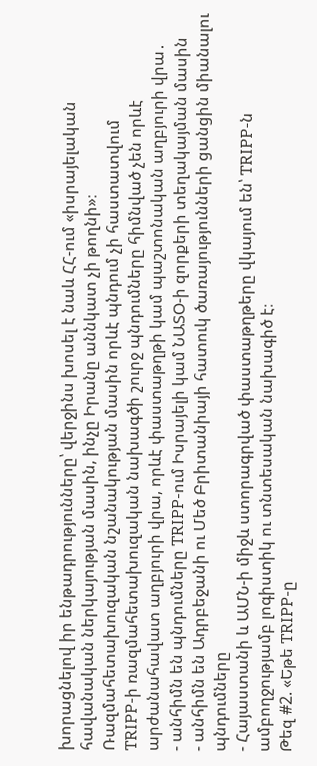խորացնելով իր ենթադրությունները՝ վերջինս խոսել է նաև ՀՀ-ում «իսրայելական հավանական ներկայության մասին, ինչը Իրանը աննկատ չի թողնի»։
Ռազմահետախուզական նշանակության մասին որևէ պնդում չի հաստատվում
TRIPP-ի ռազմահետախուզական նախագծի շուրջ պնդումները հիմնված չեն որևէ արժանահավատ աղբյուրի վրա, որևէ փաստաթղթի կամ պաշտոնական աղբյուրի վրա․
- անհիմն են պնդումները TRIPP-ում Իսրայելի կամ ՆԱՏՕ-ի զորքերի տեղակայման մասին
- անհիմն են Ադրբեջանի ու Մեծ Բրիտանիայի հատուկ ծառայությունների ցանցին միանալու պնդումները
- Հայաստանի և ԱՄՆ-ի միջև ստորագրված փաստաթղթերը վկայում են՝ TRIPP-ն ամբողջությամբ լոգիստիկ ու տնտեսական նախագիծ է։
Թեզ #2. «Եթե TRIPP-ը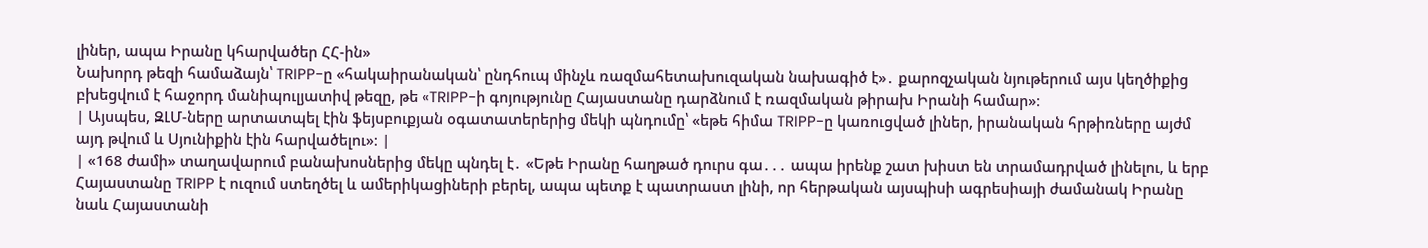լիներ, ապա Իրանը կհարվածեր ՀՀ-ին»
Նախորդ թեզի համաձայն՝ TRIPP-ը «հակաիրանական՝ ընդհուպ մինչև ռազմահետախուզական նախագիծ է»․ քարոզչական նյութերում այս կեղծիքից բխեցվում է հաջորդ մանիպուլյատիվ թեզը, թե «TRIPP-ի գոյությունը Հայաստանը դարձնում է ռազմական թիրախ Իրանի համար»։
| Այսպես, ԶԼՄ-ները արտատպել էին ֆեյսբուքյան օգատատերերից մեկի պնդումը՝ «եթե հիմա TRIPP-ը կառուցված լիներ, իրանական հրթիռները այժմ այդ թվում և Սյունիքին էին հարվածելու»։ |
| «168 ժամի» տաղավարում բանախոսներից մեկը պնդել է․ «Եթե Իրանը հաղթած դուրս գա․․․ ապա իրենք շատ խիստ են տրամադրված լինելու, և երբ Հայաստանը TRIPP է ուզում ստեղծել և ամերիկացիների բերել, ապա պետք է պատրաստ լինի, որ հերթական այսպիսի ագրեսիայի ժամանակ Իրանը նաև Հայաստանի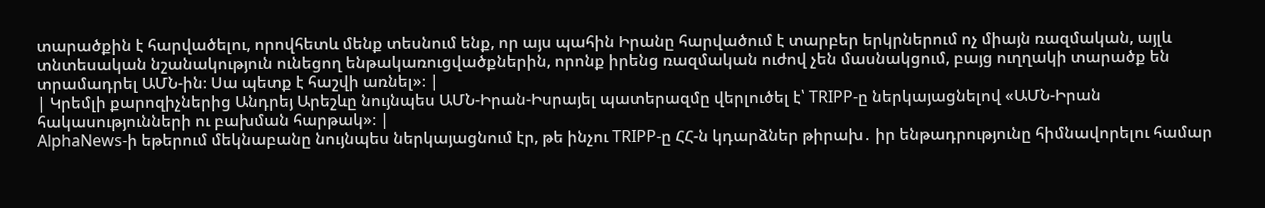տարածքին է հարվածելու, որովհետև մենք տեսնում ենք, որ այս պահին Իրանը հարվածում է տարբեր երկրներում ոչ միայն ռազմական, այլև տնտեսական նշանակություն ունեցող ենթակառուցվածքներին, որոնք իրենց ռազմական ուժով չեն մասնակցում, բայց ուղղակի տարածք են տրամադրել ԱՄՆ-ին։ Սա պետք է հաշվի առնել»։ |
| Կրեմլի քարոզիչներից Անդրեյ Արեշևը նույնպես ԱՄՆ-Իրան-Իսրայել պատերազմը վերլուծել է՝ TRIPP-ը ներկայացնելով «ԱՄՆ-Իրան հակասությունների ու բախման հարթակ»։ |
AlphaNews-ի եթերում մեկնաբանը նույնպես ներկայացնում էր, թե ինչու TRIPP-ը ՀՀ-ն կդարձներ թիրախ․ իր ենթադրությունը հիմնավորելու համար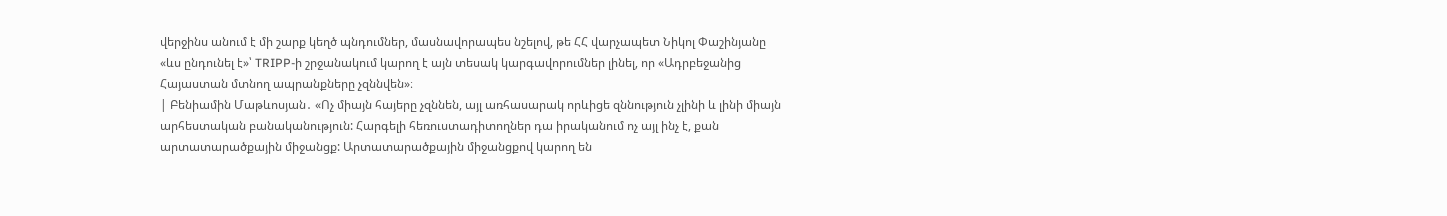վերջինս անում է մի շարք կեղծ պնդումներ, մասնավորապես նշելով, թե ՀՀ վարչապետ Նիկոլ Փաշինյանը «ևս ընդունել է»՝ TRIPP-ի շրջանակում կարող է այն տեսակ կարգավորումներ լինել, որ «Ադրբեջանից Հայաստան մտնող ապրանքները չզննվեն»։
| Բենիամին Մաթևոսյան․ «Ոչ միայն հայերը չզննեն, այլ առհասարակ որևիցե զննություն չլինի և լինի միայն արհեստական բանականություն: Հարգելի հեռուստադիտողներ դա իրականում ոչ այլ ինչ է, քան արտատարածքային միջանցք: Արտատարածքային միջանցքով կարող են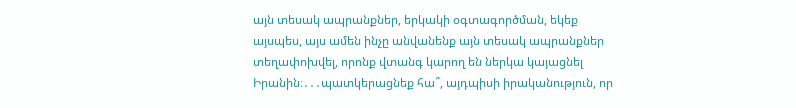այն տեսակ ապրանքներ, երկակի օգտագործման, եկեք այսպես, այս ամեն ինչը անվանենք այն տեսակ ապրանքներ տեղափոխվել, որոնք վտանգ կարող են ներկա կայացնել Իրանին։․․․պատկերացնեք հա՞, այդպիսի իրականություն, որ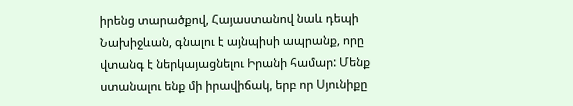իրենց տարածքով, Հայաստանով նաև դեպի Նախիջևան, գնալու է այնպիսի ապրանք, որը վտանգ է ներկայացնելու Իրանի համար: Մենք ստանալու ենք մի իրավիճակ, երբ որ Սյունիքը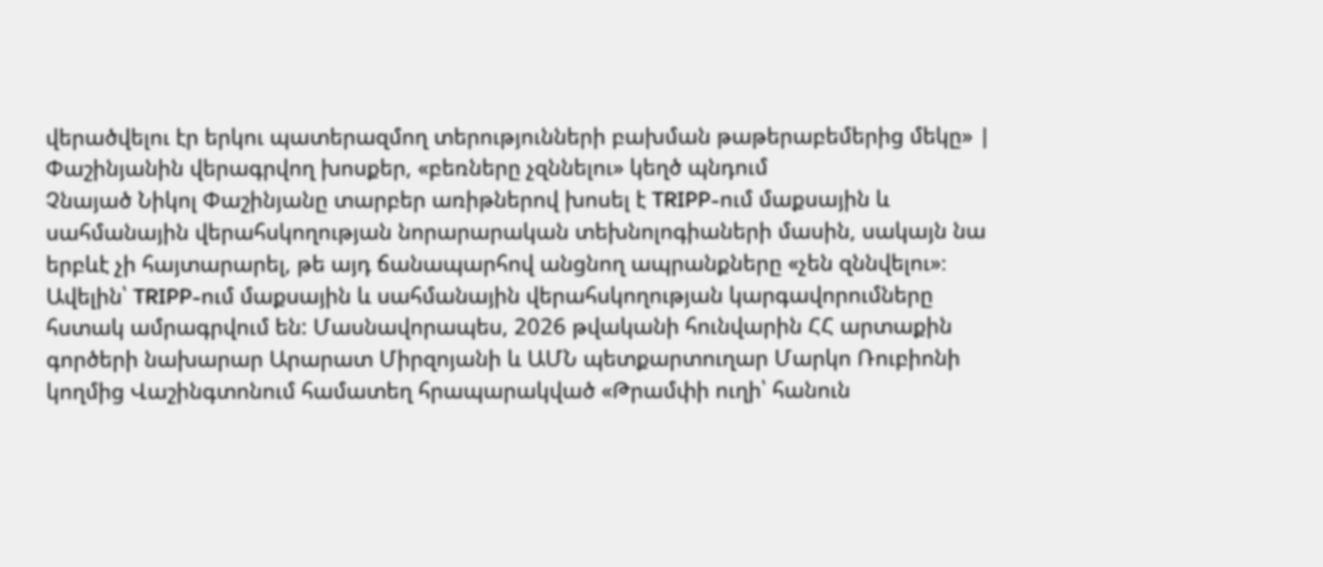վերածվելու էր երկու պատերազմող տերությունների բախման թաթերաբեմերից մեկը» |
Փաշինյանին վերագրվող խոսքեր, «բեռները չզննելու» կեղծ պնդում
Չնայած Նիկոլ Փաշինյանը տարբեր առիթներով խոսել է TRIPP-ում մաքսային և սահմանային վերահսկողության նորարարական տեխնոլոգիաների մասին, սակայն նա երբևէ չի հայտարարել, թե այդ ճանապարհով անցնող ապրանքները «չեն զննվելու»։
Ավելին՝ TRIPP-ում մաքսային և սահմանային վերահսկողության կարգավորումները հստակ ամրագրվում են: Մասնավորապես, 2026 թվականի հունվարին ՀՀ արտաքին գործերի նախարար Արարատ Միրզոյանի և ԱՄՆ պետքարտուղար Մարկո Ռուբիոնի կողմից Վաշինգտոնում համատեղ հրապարակված «Թրամփի ուղի՝ հանուն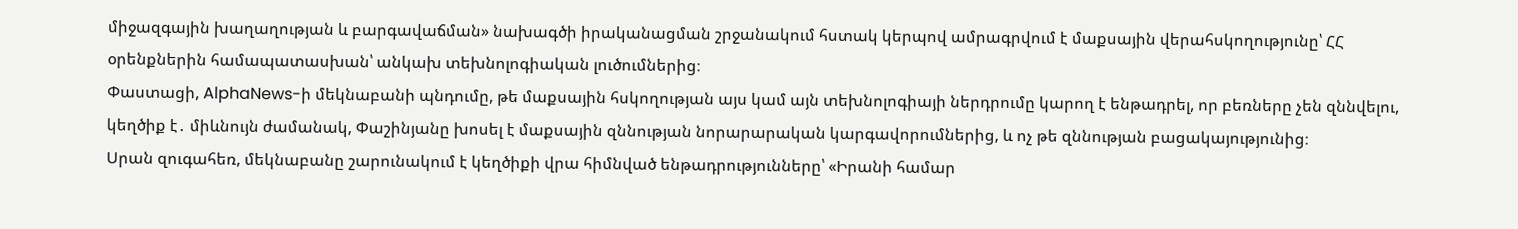միջազգային խաղաղության և բարգավաճման» նախագծի իրականացման շրջանակում հստակ կերպով ամրագրվում է մաքսային վերահսկողությունը՝ ՀՀ օրենքներին համապատասխան՝ անկախ տեխնոլոգիական լուծումներից։
Փաստացի, AlphaNews-ի մեկնաբանի պնդումը, թե մաքսային հսկողության այս կամ այն տեխնոլոգիայի ներդրումը կարող է ենթադրել, որ բեռները չեն զննվելու, կեղծիք է․ միևնույն ժամանակ, Փաշինյանը խոսել է մաքսային զննության նորարարական կարգավորումներից, և ոչ թե զննության բացակայությունից։
Սրան զուգահեռ, մեկնաբանը շարունակում է կեղծիքի վրա հիմնված ենթադրությունները՝ «Իրանի համար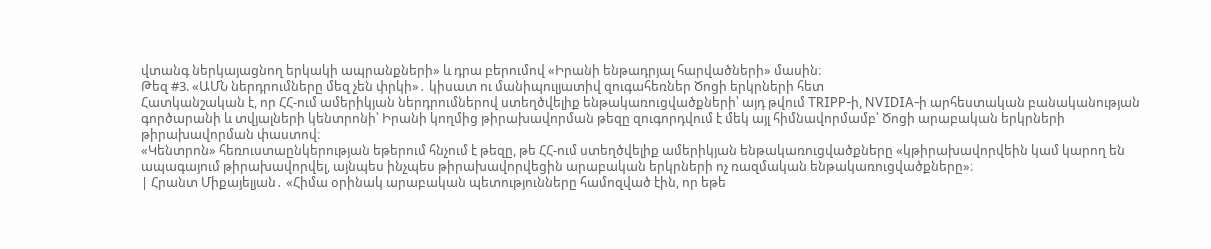վտանգ ներկայացնող երկակի ապրանքների» և դրա բերումով «Իրանի ենթադրյալ հարվածների» մասին։
Թեզ #3. «ԱՄՆ ներդրումները մեզ չեն փրկի»․ կիսատ ու մանիպուլյատիվ զուգահեռներ Ծոցի երկրների հետ
Հատկանշական է, որ ՀՀ-ում ամերիկյան ներդրումներով ստեղծվելիք ենթակառուցվածքների՝ այդ թվում TRIPP-ի, NVIDIA-ի արհեստական բանականության գործարանի և տվյալների կենտրոնի՝ Իրանի կողմից թիրախավորման թեզը զուգորդվում է մեկ այլ հիմնավորմամբ՝ Ծոցի արաբական երկրների թիրախավորման փաստով։
«Կենտրոն» հեռուստաընկերության եթերում հնչում է թեզը, թե ՀՀ-ում ստեղծվելիք ամերիկյան ենթակառուցվածքները «կթիրախավորվեին կամ կարող են ապագայում թիրախավորվել, այնպես ինչպես թիրախավորվեցին արաբական երկրների ոչ ռազմական ենթակառուցվածքները»։
| Հրանտ Միքայելյան․ «Հիմա օրինակ արաբական պետությունները համոզված էին, որ եթե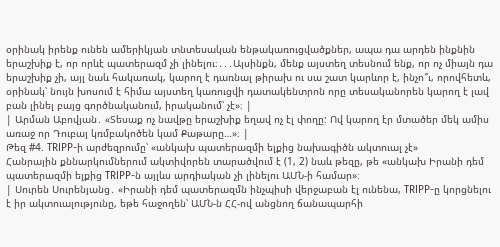օրինակ իրենք ունեն ամերիկյան տնտեսական ենթակառուցվածքներ, ապա դա արդեն ինքնին երաշխիք է, որ որևէ պատերազմ չի լինելու։․․․Այսինքն, մենք այստեղ տեսնում ենք, որ ոչ միայն դա երաշխիք չի, այլ նաև հակառակ, կարող է դառնալ թիրախ ու սա շատ կարևոր է, ինչո՞ւ, որովհետև, օրինակ՝ նույն խոսում է հիմա այստեղ կառուցվի դատակենտրոն որը տեսականորեն կարող է լավ բան լինել բայց գործնականում, իրականում՝ չէ»։ |
| Արման Աբովյան․ «Տեսաք ոչ նավթը երաշխիք եղավ ոչ էլ փողը: Ով կարող էր մտածեր մեկ ամիս առաջ որ Դուբայ կռմբակոծեն կամ Քաթարը…»։ |
Թեզ #4. TRIPP-ի արժեզրումը՝ «անկախ պատերազմի ելքից նախագիծն ակտուալ չէ»
Հանրային քննարկումներում ակտիվորեն տարածվում է (1, 2) նաև թեզը, թե «անկախ Իրանի դեմ պատերազմի ելքից TRIPP-ն այլևս արդիական չի լինելու ԱՄՆ-ի համար»։
| Սուրեն Սուրենյանց․ «Իրանի դեմ պատերազմն ինչպիսի վերջաբան էլ ունենա, TRIPP-ը կորցնելու է իր ակտուալությունը, եթե հաջողեն՝ ԱՄՆ-ն ՀՀ-ով անցնող ճանապարհի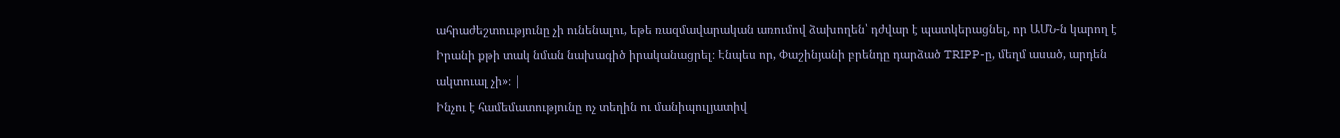ահրաժեշտոււթյունը չի ունենալու, եթե ռազմավարական առումով ձախողեն՝ դժվար է պատկերացնել, որ ԱՄՆ-ն կարող է Իրանի քթի տակ նման նախագիծ իրականացրել։ Էնպես որ, Փաշինյանի բրենդը դարձած TRIPP-ը, մեղմ ասած, արդեն ակտուալ չի»։ |
Ինչու է համեմատությունը ոչ տեղին ու մանիպուլյատիվ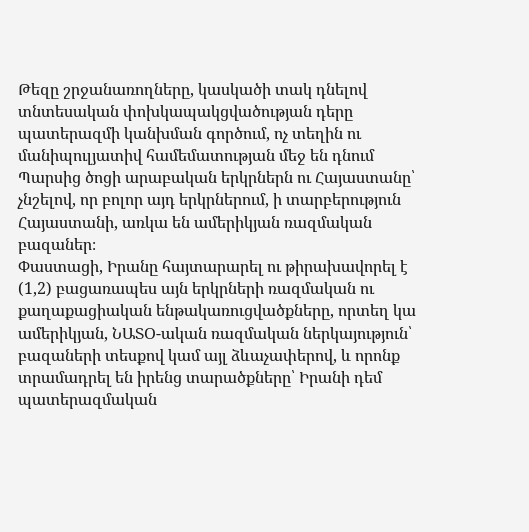Թեզը շրջանառողները, կասկածի տակ դնելով տնտեսական փոխկապակցվածության դերը պատերազմի կանխման գործում, ոչ տեղին ու մանիպուլյատիվ համեմատության մեջ են դնում Պարսից ծոցի արաբական երկրներն ու Հայաստանը՝ չնշելով, որ բոլոր այդ երկրներում, ի տարբերություն Հայաստանի, առկա են ամերիկյան ռազմական բազաներ։
Փաստացի, Իրանը հայտարարել ու թիրախավորել է (1,2) բացառապես այն երկրների ռազմական ու քաղաքացիական ենթակառուցվածքները, որտեղ կա ամերիկյան, ՆԱՏՕ-ական ռազմական ներկայություն՝ բազաների տեսքով կամ այլ ձևաչափերով, և որոնք տրամադրել են իրենց տարածքները՝ Իրանի դեմ պատերազմական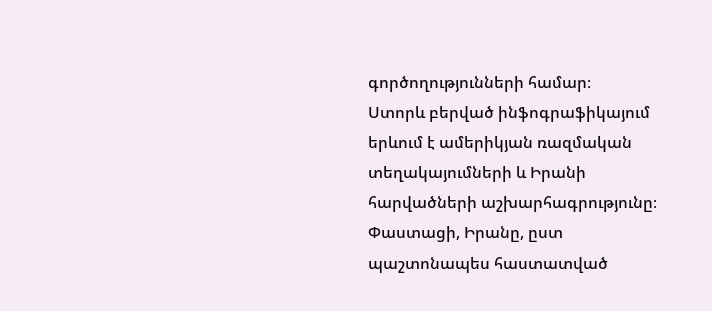գործողությունների համար։
Ստորև բերված ինֆոգրաֆիկայում երևում է ամերիկյան ռազմական տեղակայումների և Իրանի հարվածների աշխարհագրությունը։
Փաստացի, Իրանը, ըստ պաշտոնապես հաստատված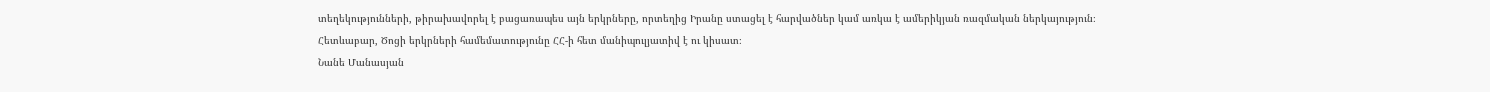տեղեկությունների, թիրախավորել է բացառապես այն երկրները, որտեղից Իրանը ստացել է հարվածներ կամ առկա է ամերիկյան ռազմական ներկայություն։
Հետևաբար, Ծոցի երկրների համեմատությունը ՀՀ-ի հետ մանիպուլյատիվ է ու կիսատ։
Նանե Մանասյան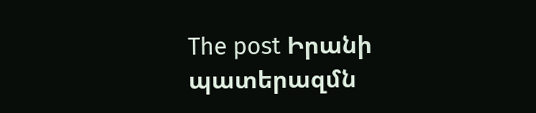The post Իրանի պատերազմն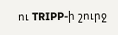ու TRIPP-ի շուրջ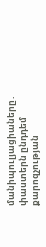մանիպուլյացիաները․ փաստերն ընդդեմ քարոզչության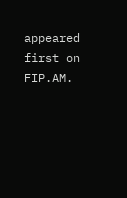appeared first on FIP.AM.